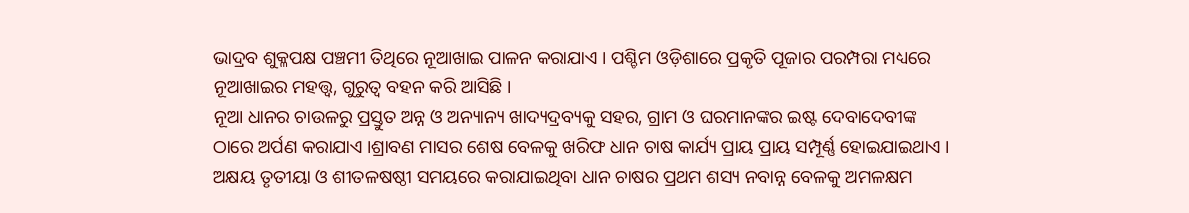ଭାଦ୍ରବ ଶୁକ୍ଳପକ୍ଷ ପଞ୍ଚମୀ ତିଥିରେ ନୂଆଖାଇ ପାଳନ କରାଯାଏ । ପଶ୍ଚିମ ଓଡ଼ିଶାରେ ପ୍ରକୃତି ପୂଜାର ପରମ୍ପରା ମଧ୍ୟରେ ନୂଆଖାଇର ମହତ୍ତ୍ୱ, ଗୁରୁତ୍ୱ ବହନ କରି ଆସିଛି ।
ନୂଆ ଧାନର ଚାଉଳରୁ ପ୍ରସ୍ତୁତ ଅନ୍ନ ଓ ଅନ୍ୟାନ୍ୟ ଖାଦ୍ୟଦ୍ରବ୍ୟକୁ ସହର, ଗ୍ରାମ ଓ ଘରମାନଙ୍କର ଇଷ୍ଟ ଦେବାଦେବୀଙ୍କ ଠାରେ ଅର୍ପଣ କରାଯାଏ ।ଶ୍ରାବଣ ମାସର ଶେଷ ବେଳକୁ ଖରିଫ ଧାନ ଚାଷ କାର୍ଯ୍ୟ ପ୍ରାୟ ପ୍ରାୟ ସମ୍ପୂର୍ଣ୍ଣ ହୋଇଯାଇଥାଏ । ଅକ୍ଷୟ ତୃତୀୟା ଓ ଶୀତଳଷଷ୍ଠୀ ସମୟରେ କରାଯାଇଥିବା ଧାନ ଚାଷର ପ୍ରଥମ ଶସ୍ୟ ନବାନ୍ନ ବେଳକୁ ଅମଳକ୍ଷମ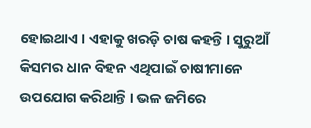ହୋଇଥାଏ । ଏହାକୁ ଖରଡ଼ି ଚାଷ କହନ୍ତି । ସୁରୁଆଁ କିସମର ଧାନ ବିହନ ଏଥିପାଇଁ ଚାଷୀମାନେ ଉପଯୋଗ କରିଥାନ୍ତି । ଭଳ ଜମିରେ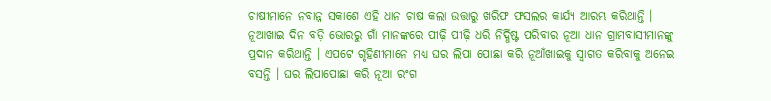ଚାଷୀମାନେ ନବାନ୍ନ ସକାଶେ ଏହି ଧାନ ଚାଷ କଲା ଉତ୍ତାରୁ ଖରିଫ ଫସଲର କାର୍ଯ୍ୟ ଆରମ୍ଭ କରିଥାନ୍ତି ।
ନୂଆଖାଇ ଦିନ ବଡ଼ି ଭୋରରୁ ଗାଁ ମାନଙ୍କରେ ପୀଢ଼ି ପୀଢ଼ି ଧରି ନିର୍ଦ୍ଧିଷ୍ଟ ପରିବାର ନୂଆ ଧାନ ଗ୍ରାମବାସୀମାନଙ୍କୁ ପ୍ରଦାନ କରିଥାନ୍ତି । ଏପଟେ ଗୃହିଣୀମାନେ ମଧ୍ୟ ଘର ଲିପା ପୋଛା କରି ନୂଆଁଖାଇକୁ ସ୍ୱାଗତ କରିବାକୁ ଅନେଇ ବସନ୍ତି । ଘର ଲିପାପୋଛା କରି ନୂଆ ରଂଗ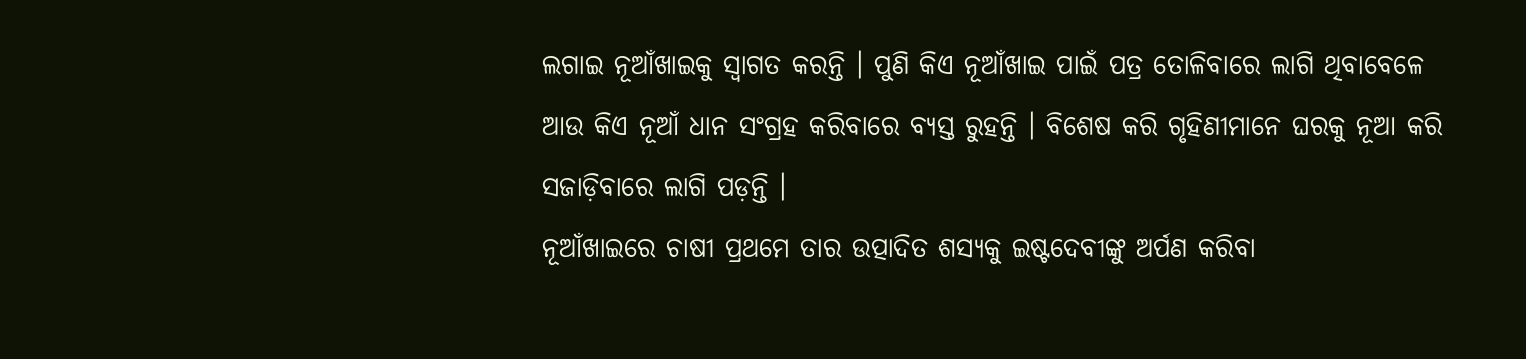ଲଗାଇ ନୂଆଁଖାଇକୁ ସ୍ୱାଗତ କରନ୍ତି । ପୁଣି କିଏ ନୂଆଁଖାଇ ପାଇଁ ପତ୍ର ତୋଳିବାରେ ଲାଗି ଥିବାବେଳେ ଆଉ କିଏ ନୂଆଁ ଧାନ ସଂଗ୍ରହ କରିବାରେ ବ୍ୟସ୍ତ ରୁହନ୍ତି । ବିଶେଷ କରି ଗୃହିଣୀମାନେ ଘରକୁ ନୂଆ କରି ସଜାଡ଼ିବାରେ ଲାଗି ପଡ଼ନ୍ତି ।
ନୂଆଁଖାଇରେ ଚାଷୀ ପ୍ରଥମେ ତାର ଉତ୍ପାଦିତ ଶସ୍ୟକୁ ଇଷ୍ଟଦେବୀଙ୍କୁ ଅର୍ପଣ କରିବା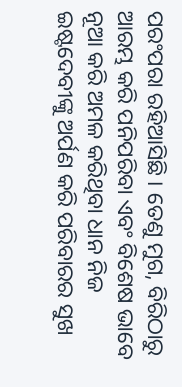ପରଂପରା ରହିଆସିଛି । ତେଣୁ ମୁଗ, ବିରିଠାରୁ ଆରମ୍ଭ କରି ପନିପରିବା ଏବଂ ବିଶେଷ ଭାବେ ନୂଆ କରି ଅମଳ କରିଥିବା ଧାନ ନିଜ ଇଷ୍ଟଦେବୀଙ୍କୁ ଅର୍ପଣ କରି ପରିବାରର ସୁଖ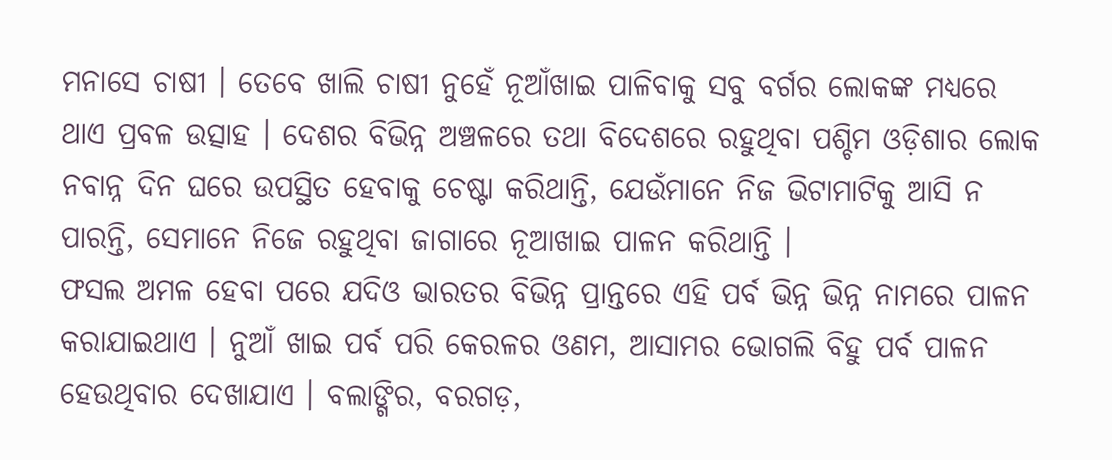ମନାସେ ଚାଷୀ । ତେବେ ଖାଲି ଚାଷୀ ନୁହେଁ ନୂଆଁଖାଇ ପାଳିବାକୁ ସବୁ ବର୍ଗର ଲୋକଙ୍କ ମଧ୍ୟରେ ଥାଏ ପ୍ରବଳ ଉତ୍ସାହ । ଦେଶର ବିଭିନ୍ନ ଅଞ୍ଚଳରେ ତଥା ବିଦେଶରେ ରହୁଥିବା ପଶ୍ଚିମ ଓଡ଼ିଶାର ଲୋକ ନବାନ୍ନ ଦିନ ଘରେ ଉପସ୍ଥିତ ହେବାକୁ ଚେଷ୍ଟା କରିଥାନ୍ତି, ଯେଉଁମାନେ ନିଜ ଭିଟାମାଟିକୁ ଆସି ନ ପାରନ୍ତି, ସେମାନେ ନିଜେ ରହୁଥିବା ଜାଗାରେ ନୂଆଖାଇ ପାଳନ କରିଥାନ୍ତି ।
ଫସଲ ଅମଳ ହେବା ପରେ ଯଦିଓ ଭାରତର ବିଭିନ୍ନ ପ୍ରାନ୍ତରେ ଏହି ପର୍ବ ଭିନ୍ନ ଭିନ୍ନ ନାମରେ ପାଳନ କରାଯାଇଥାଏ । ନୁଆଁ ଖାଇ ପର୍ବ ପରି କେରଳର ଓଣମ, ଆସାମର ଭୋଗଲି ବିହୁ ପର୍ବ ପାଳନ ହେଉଥିବାର ଦେଖାଯାଏ । ବଲାଙ୍ଗିର, ବରଗଡ଼,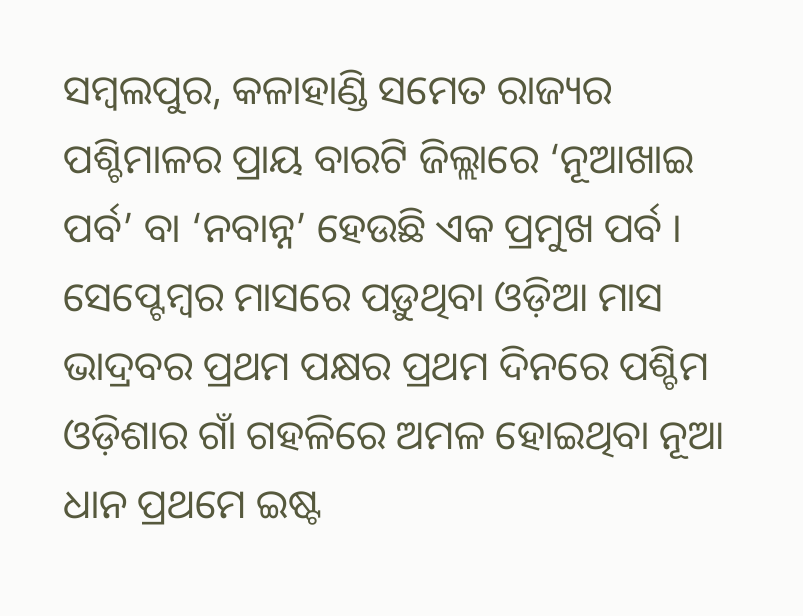ସମ୍ବଲପୁର, କଳାହାଣ୍ଡି ସମେତ ରାଜ୍ୟର ପଶ୍ଚିମାଳର ପ୍ରାୟ ବାରଟି ଜିଲ୍ଲାରେ ‘ନୂଆଖାଇ ପର୍ବ’ ବା ‘ନବାନ୍ନ’ ହେଉଛି ଏକ ପ୍ରମୁଖ ପର୍ବ ।
ସେପ୍ଟେମ୍ବର ମାସରେ ପଡ଼ୁଥିବା ଓଡ଼ିଆ ମାସ ଭାଦ୍ରବର ପ୍ରଥମ ପକ୍ଷର ପ୍ରଥମ ଦିନରେ ପଶ୍ଚିମ ଓଡ଼ିଶାର ଗାଁ ଗହଳିରେ ଅମଳ ହୋଇଥିବା ନୂଆ ଧାନ ପ୍ରଥମେ ଇଷ୍ଟ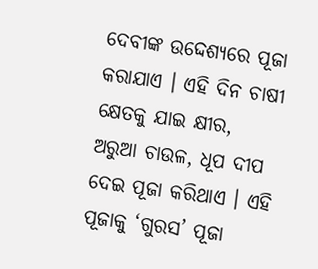ଦେବୀଙ୍କ ଉଦ୍ଦେଶ୍ୟରେ ପୂଜା କରାଯାଏ । ଏହି ଦିନ ଚାଷୀ କ୍ଷେତକୁ ଯାଇ କ୍ଷୀର, ଅରୁଆ ଚାଉଳ, ଧୂପ ଦୀପ ଦେଇ ପୂଜା କରିଥାଏ । ଏହି ପୂଜାକୁ ‘ଗୁରସ’ ପୂଜା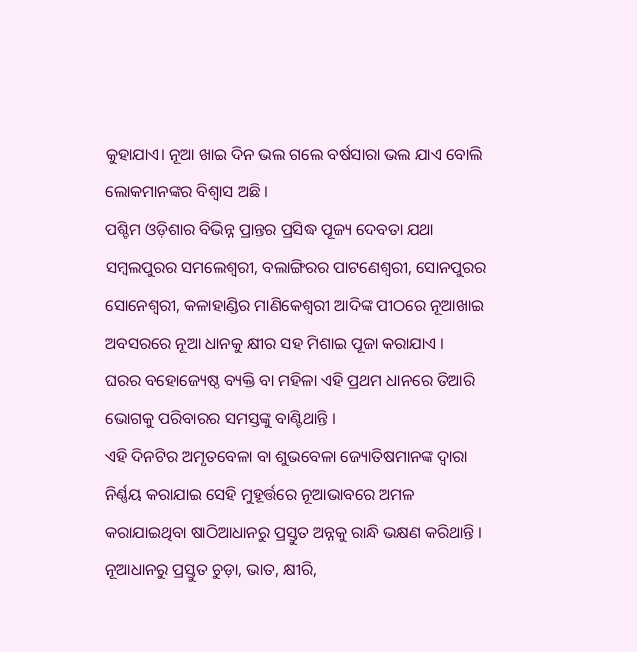କୁହାଯାଏ। ନୂଆ ଖାଇ ଦିନ ଭଲ ଗଲେ ବର୍ଷସାରା ଭଲ ଯାଏ ବୋଲି ଲୋକମାନଙ୍କର ବିଶ୍ବାସ ଅଛି ।
ପଶ୍ଚିମ ଓଡ଼ିଶାର ବିଭିନ୍ନ ପ୍ରାନ୍ତର ପ୍ରସିଦ୍ଧ ପୂଜ୍ୟ ଦେବତା ଯଥା ସମ୍ବଲପୁରର ସମଲେଶ୍ବରୀ, ବଲାଙ୍ଗିରର ପାଟଣେଶ୍ବରୀ, ସୋନପୁରର
ସୋନେଶ୍ବରୀ, କଳାହାଣ୍ଡିର ମାଣିକେଶ୍ବରୀ ଆଦିଙ୍କ ପୀଠରେ ନୂଆଖାଇ ଅବସରରେ ନୂଆ ଧାନକୁ କ୍ଷୀର ସହ ମିଶାଇ ପୂଜା କରାଯାଏ ।
ଘରର ବହୋଜ୍ୟେଷ୍ଠ ବ୍ୟକ୍ତି ବା ମହିଳା ଏହି ପ୍ରଥମ ଧାନରେ ତିଆରି ଭୋଗକୁ ପରିବାରର ସମସ୍ତଙ୍କୁ ବାଣ୍ଟିଥାନ୍ତି ।
ଏହି ଦିନଟିର ଅମୃତବେଳା ବା ଶୁଭବେଳା ଜ୍ୟୋତିଷମାନଙ୍କ ଦ୍ଵାରା ନିର୍ଣ୍ଣୟ କରାଯାଇ ସେହି ମୁହୂର୍ତ୍ତରେ ନୂଆଭାବରେ ଅମଳ କରାଯାଇଥିବା ଷାଠିଆଧାନରୁ ପ୍ରସ୍ତୁତ ଅନ୍ନକୁ ରାନ୍ଧି ଭକ୍ଷଣ କରିଥାନ୍ତି । ନୂଆଧାନରୁ ପ୍ରସ୍ତୁତ ଚୁଡ଼ା, ଭାତ, କ୍ଷୀରି,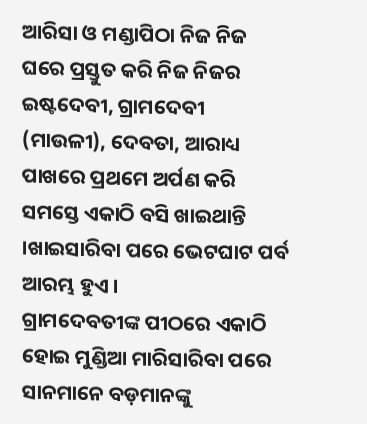ଆରିସା ଓ ମଣ୍ଡାପିଠା ନିଜ ନିଜ ଘରେ ପ୍ରସ୍ତୁତ କରି ନିଜ ନିଜର ଇଷ୍ଟଦେବୀ, ଗ୍ରାମଦେବୀ (ମାଉଳୀ), ଦେବତା, ଆରାଧ୍ୟ ପାଖରେ ପ୍ରଥମେ ଅର୍ପଣ କରି ସମସ୍ତେ ଏକାଠି ବସି ଖାଇଥାନ୍ତି ।ଖାଇସାରିବା ପରେ ଭେଟଘାଟ ପର୍ବ ଆରମ୍ଭ ହୁଏ ।
ଗ୍ରାମଦେବତୀଙ୍କ ପୀଠରେ ଏକାଠି ହୋଇ ମୁଣ୍ଡିଆ ମାରିସାରିବା ପରେ ସାନମାନେ ବଡ଼ମାନଙ୍କୁ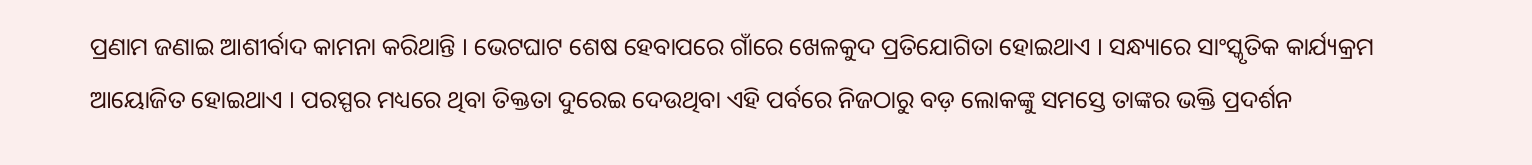ପ୍ରଣାମ ଜଣାଇ ଆଶୀର୍ବାଦ କାମନା କରିଥାନ୍ତି । ଭେଟଘାଟ ଶେଷ ହେବାପରେ ଗାଁରେ ଖେଳକୁଦ ପ୍ରତିଯୋଗିତା ହୋଇଥାଏ । ସନ୍ଧ୍ୟାରେ ସାଂସ୍କୃତିକ କାର୍ଯ୍ୟକ୍ରମ ଆୟୋଜିତ ହୋଇଥାଏ । ପରସ୍ପର ମଧ୍ୟରେ ଥିବା ତିକ୍ତତା ଦୁରେଇ ଦେଉଥିବା ଏହି ପର୍ବରେ ନିଜଠାରୁ ବଡ଼ ଲୋକଙ୍କୁ ସମସ୍ତେ ତାଙ୍କର ଭକ୍ତି ପ୍ରଦର୍ଶନ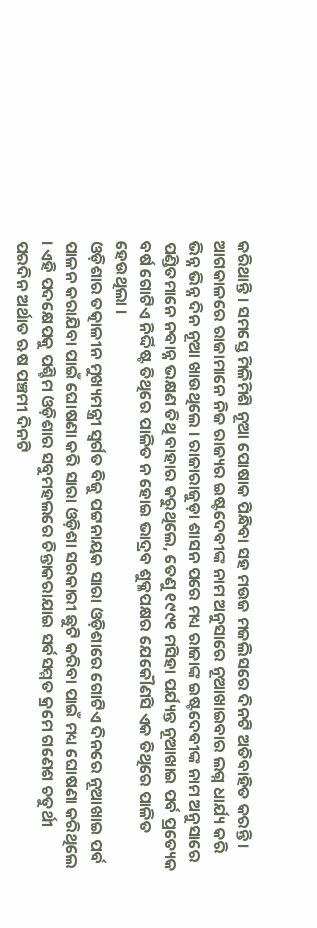କରିଥାନ୍ତି । ସମସ୍ତେ ମିଳିମିଶି ନୂଆ ପୋଷାକ ପିନ୍ଧିବା ସହ ମଉଜ ମଜଲିସରେ ଦିନଟି ଅତିବାହିତ କରନ୍ତି ।
ଆଗକାଳରେ ରାଜାମାନେ ନିଜ ରାଜ୍ୟର ଇଷ୍ଟଦେବୀଙ୍କ ନାମ ଅନୁସାରେ ନୂଆଖାଇବାର ଲଗ୍ନ ଧାର୍ଯ୍ୟ କରି ଭିନ୍ନ ଭିନ୍ନ ଦିନ ନୂଆ ଖାଉଥିଲେ । ରାଜାରାଜୁଡ଼ା ଶାସନ ପରେ ମଧ୍ୟ ରାଜାଙ୍କ ଇଷ୍ଟଦେବୀଙ୍କ ନାମ ଅନୁସାରେ ପଣ୍ଡିତମାନେ ନବାନ୍ନ ଭକ୍ଷଣ ତିଥି ବାହାର କରୁଥିଲେ, ତେଣୁ ୧୯୯୧ ମସିହା ପର୍ଯ୍ୟନ୍ତ ନୂଆଖାଇ ପର୍ବ ପ୍ରତ୍ୟେକ ବର୍ଷ ଗୋଟିଏ ନିର୍ଦ୍ଦିଷ୍ଟ ତିଥିରେ ପାଳିତ ନ ହୋଇ ଭାଦ୍ରବ ଶୁକ୍ଳପକ୍ଷର ଯେକୌଣସି ଏକ ତିଥିରେ ପାଳିତ ହେଉଥିଲା ।
ଓଡ଼ିଶାର ତତ୍କାଳୀନ ମୁଖ୍ୟମନ୍ତ୍ରୀ ସ୍ଵର୍ଗତ ବିଜୁ ପଟ୍ଟନାୟକ ସାରା ଓଡ଼ିଶାରେ ଗୋଟିଏ ଦିନରେ ନୂଆଖାଇ ପର୍ବ ପାଳନ କରାଯିବା ପାଇଁ ଘୋଷଣା କରି ସାରା ଓଡ଼ିଶା ସରକାରୀ ଛୁଟି କରିବା ପାଇଁ ମଧ୍ୟ ଘୋଷଣା କରିଥିଲେ । ଏହି ପଦକ୍ଷେପକୁ ପଶ୍ଚିମ ଓଡ଼ିଶାର ସବୁମହଲରେ ଚିନ୍ତାକରାଯାଇ ସର୍ବସମ୍ମତ କ୍ରମେ ଗଣେଶ ଚତୁର୍ଥୀ ପରଦିନ ଅର୍ଥାତ ଋଷ ପଞ୍ଚମୀ ଦିନଟି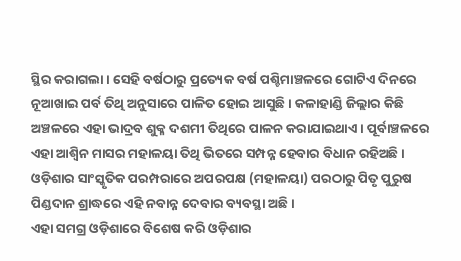ସ୍ଥିର କରାଗଲା । ସେହି ବର୍ଷଠାରୁ ପ୍ରତ୍ୟେକ ବର୍ଷ ପଶ୍ଚିମାଞ୍ଚଳରେ ଗୋଟିଏ ଦିନରେ ନୂଆଖାଇ ପର୍ବ ତିଥି ଅନୁସାରେ ପାଳିତ ହୋଇ ଆସୁଛି । କଳାହାଣ୍ଡି ଜିଲ୍ଲାର କିଛି ଅଞ୍ଚଳରେ ଏହା ଭାଦ୍ରବ ଶୁକ୍ଳ ଦଶମୀ ତିଥିରେ ପାଳନ କରାଯାଇଥାଏ । ପୂର୍ବାଞ୍ଚଳରେ ଏହା ଆଶ୍ଵିନ ମାସର ମହାଳୟା ତିଥି ଭିତରେ ସମ୍ପନ୍ନ ହେବାର ବିଧାନ ରହିଅଛି । ଓଡ଼ିଶାର ସାଂସ୍କୃତିକ ପରମ୍ପରାରେ ଅପରପକ୍ଷ (ମହାଳୟା) ପରଠାରୁ ପିତୃ ପୁରୁଷ ପିଣ୍ଡଦାନ ଶ୍ରାଦ୍ଧରେ ଏହି ନବାନ୍ନ ଦେବାର ବ୍ୟବସ୍ଥା ଅଛି ।
ଏହା ସମଗ୍ର ଓଡ଼ିଶାରେ ବିଶେଷ କରି ଓଡ଼ିଶାର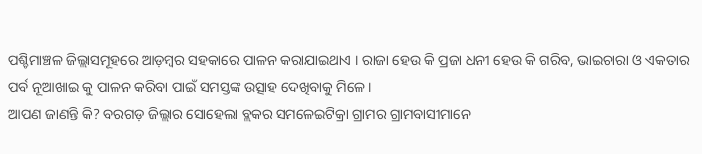ପଶ୍ଚିମାଞ୍ଚଳ ଜିଲ୍ଲାସମୂହରେ ଆଡ଼ମ୍ବର ସହକାରେ ପାଳନ କରାଯାଇଥାଏ । ରାଜା ହେଉ କି ପ୍ରଜା ଧନୀ ହେଉ କି ଗରିବ, ଭାଇଚାରା ଓ ଏକତାର ପର୍ବ ନୂଆଖାଇ କୁ ପାଳନ କରିବା ପାଇଁ ସମସ୍ତଙ୍କ ଉତ୍ସାହ ଦେଖିବାକୁ ମିଳେ ।
ଆପଣ ଜାଣନ୍ତି କି? ବରଗଡ଼ ଜିଲ୍ଲାର ସୋହେଲା ବ୍ଲକର ସମଳେଇଟିକ୍ରା ଗ୍ରାମର ଗ୍ରାମବାସୀମାନେ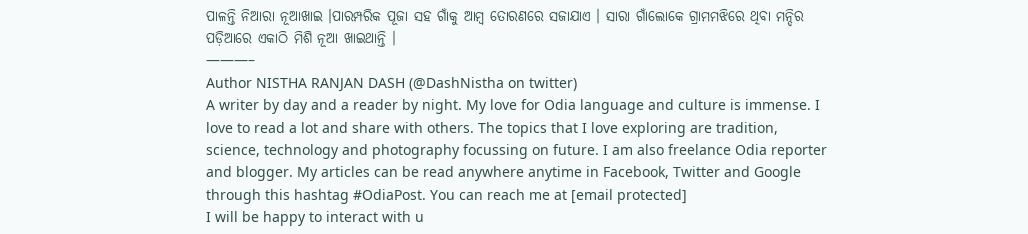ପାଳନ୍ତି ନିଆରା ନୂଆଖାଇ ।ପାରମ୍ପରିକ ପୂଜା ସହ ଗାଁକୁ ଆମ୍ବ ତୋରଣରେ ସଜାଯାଏ । ସାରା ଗାଁଲୋକେ ଗ୍ରାମମଝିରେ ଥିବା ମନ୍ଦିର ପଡ଼ିଆରେ ଏକାଠି ମିଶି ନୂଆ ଖାଇଥାନ୍ତି ।
———–
Author NISTHA RANJAN DASH (@DashNistha on twitter)
A writer by day and a reader by night. My love for Odia language and culture is immense. I love to read a lot and share with others. The topics that I love exploring are tradition, science, technology and photography focussing on future. I am also freelance Odia reporter and blogger. My articles can be read anywhere anytime in Facebook, Twitter and Google through this hashtag #OdiaPost. You can reach me at [email protected]
I will be happy to interact with u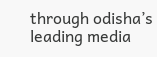through odisha’s leading media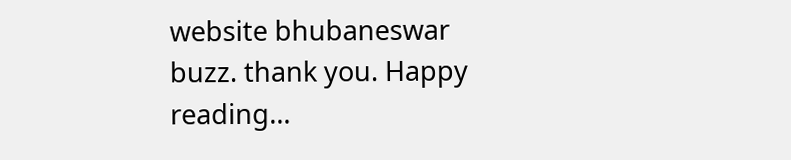website bhubaneswar buzz. thank you. Happy reading…